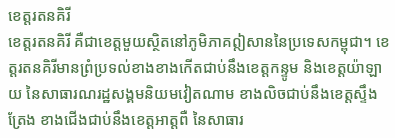ខេត្តរតនគិរី
ខេត្តរតនគិរី គឺជាខេត្តមួយស្ថិតនៅភូមិភាគឦសាននៃប្រទេសកម្ពុជា។ ខេត្តរតនគិរីមានព្រំប្រទល់ខាងខាងកើតជាប់នឹងខេត្តកន្ទូម និងខេត្តយ៉ាឡាយ នៃសាធារណរដ្ឋសង្គមនិយមវៀតណាម ខាងលិចជាប់នឹងខេត្តស្ទឹងត្រែង ខាងជើងជាប់នឹងខេត្តអាត្តពឺ នៃសាធារ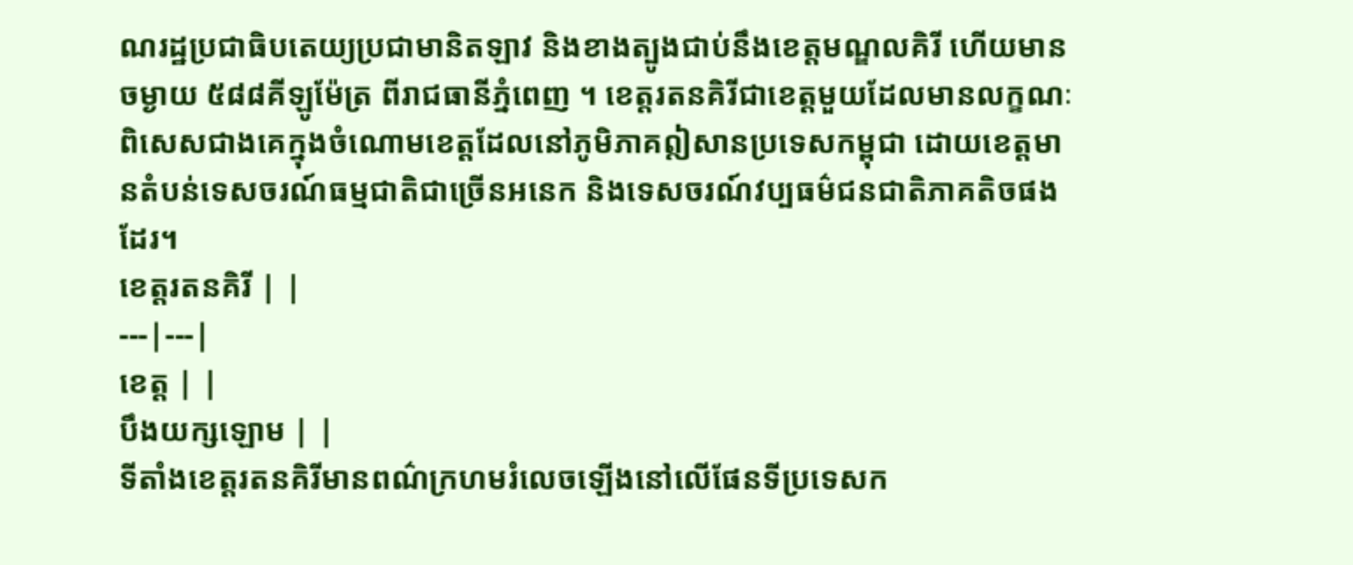ណរដ្ឋប្រជាធិបតេយ្យប្រជាមានិតឡាវ និងខាងត្បូងជាប់នឹងខេត្តមណ្ឌលគិរី ហើយមានចម្ងាយ ៥៨៨គីឡូម៉ែត្រ ពីរាជធានីភ្នំពេញ ។ ខេត្តរតនគិរីជាខេត្តមួយដែលមានលក្ខណៈពិសេសជាងគេក្នុងចំណោមខេត្តដែលនៅភូមិភាគឦសានប្រទេសកម្ពុជា ដោយខេត្តមានតំបន់ទេសចរណ៍ធម្មជាតិជាច្រើនអនេក និងទេសចរណ៍វប្បធម៌ជនជាតិភាគតិចផងដែរ។
ខេត្តរតនគិរី | |
---|---|
ខេត្ត | |
បឹងយក្សឡោម | |
ទីតាំងខេត្តរតនគិរីមានពណ៌ក្រហមរំលេចឡើងនៅលើផែនទីប្រទេសក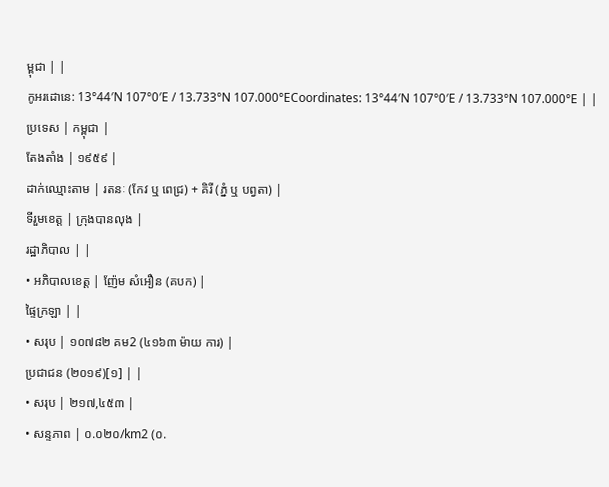ម្ពុជា | |
កូអរដោនេ: 13°44′N 107°0′E / 13.733°N 107.000°ECoordinates: 13°44′N 107°0′E / 13.733°N 107.000°E | |
ប្រទេស | កម្ពុជា |
តែងតាំង | ១៩៥៩ |
ដាក់ឈ្មោះតាម | រតនៈ (កែវ ឬ ពេជ្រ) + គិរី (ភ្នំ ឬ បព្វតា) |
ទីរួមខេត្ត | ក្រុងបានលុង |
រដ្ឋាភិបាល | |
• អភិបាលខេត្ត | ញ៉ែម សំអឿន (គបក) |
ផ្ទៃក្រឡា | |
• សរុប | ១០៧៨២ គម2 (៤១៦៣ ម៉ាយ ការ) |
ប្រជាជន (២០១៩)[១] | |
• សរុប | ២១៧,៤៥៣ |
• សន្ទភាព | ០.០២០/km2 (០.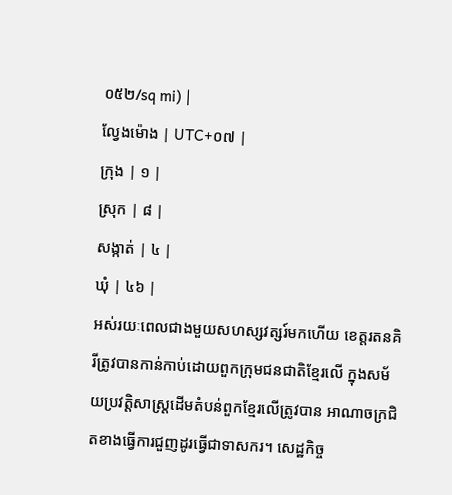០៥២/sq mi) |
ល្វែងម៉ោង | UTC+០៧ |
ក្រុង | ១ |
ស្រុក | ៨ |
សង្កាត់ | ៤ |
ឃុំ | ៤៦ |
អស់រយៈពេលជាងមួយសហស្សវត្សរ៍មកហើយ ខេត្តរតនគិរីត្រូវបានកាន់កាប់ដោយពួកក្រុមជនជាតិខ្មែរលើ ក្នុងសម័យប្រវត្តិសាស្ត្រដើមតំបន់ពួកខ្មែរលើត្រូវបាន អាណាចក្រជិតខាងធ្វើការជួញដូរធ្វើជាទាសករ។ សេដ្ឋកិច្ច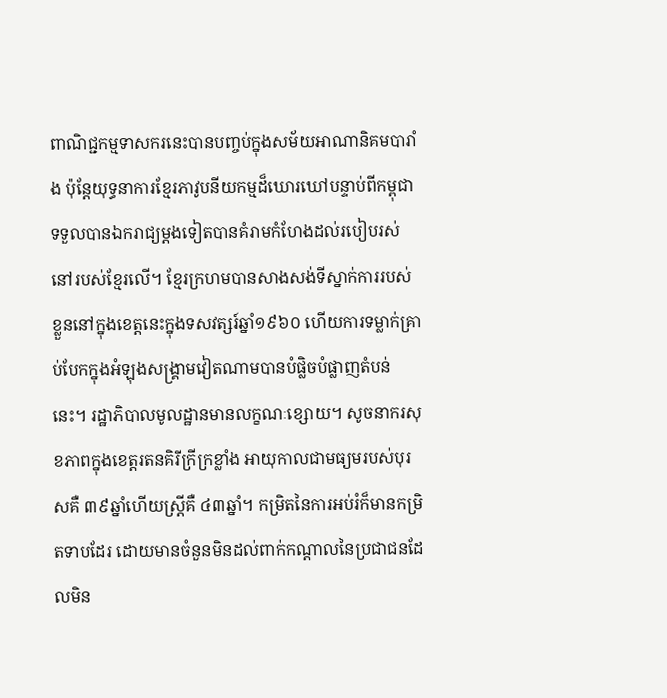ពាណិជ្ជកម្មទាសករនេះបានបញ្ចប់ក្នុងសម័យអាណានិគមបារាំង ប៉ុន្តែយុទ្ធនាការខ្មែរភាវូបនីយកម្មដ៏ឃោរឃៅបន្ទាប់ពីកម្ពុជាទទួលបានឯករាជ្យម្តងទៀតបានគំរាមកំហែងដល់របៀបរស់នៅរបស់ខ្មែរលើ។ ខ្មែរក្រហមបានសាងសង់ទីស្នាក់ការរបស់ខ្លួននៅក្នុងខេត្តនេះក្នុងទសវត្សរ៍ឆ្នាំ១៩៦០ ហើយការទម្លាក់គ្រាប់បែកក្នុងអំឡុងសង្គ្រាមវៀតណាមបានបំផ្លិចបំផ្លាញតំបន់នេះ។ រដ្ឋាភិបាលមូលដ្ឋានមានលក្ខណៈខ្សោយ។ សូចនាករសុខភាពក្នុងខេត្តរតនគិរីក្រីក្រខ្លាំង អាយុកាលជាមធ្យមរបស់បុរសគឺ ៣៩ឆ្នាំហើយស្ត្រីគឺ ៤៣ឆ្នាំ។ កម្រិតនៃការអប់រំក៏មានកម្រិតទាបដែរ ដោយមានចំនួនមិនដល់ពាក់កណ្តាលនៃប្រជាជនដែលមិន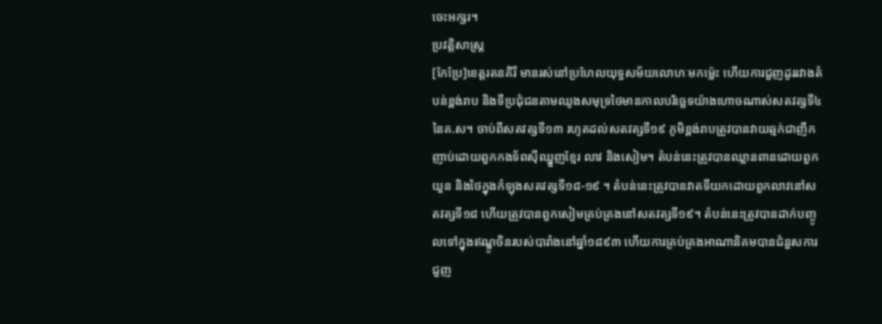ចេះអក្សរ។
ប្រវត្តិសាស្ត្រ
[កែប្រែ]ខេត្តរតនគិរី មានរស់នៅប្រហែលយុទ្ធសម័យលោហៈមកម្ល៉េះ ហើយការជួញដូររវាងតំបន់ខ្ពង់រាប និងទីប្រជុំជនតាមឈូងសមុទ្រថៃមានកាលបរិច្ឆេទយ៉ាងហោចណាស់សតវត្សទី៤ នៃគ.ស។ ចាប់ពីសតវត្សទី១៣ រហូតដល់សតវត្សទី១៩ ភូមិខ្ពង់រាបត្រូវបានវាយឆ្មក់ជាញឹកញាប់ដោយពួកកងទ័ពស៊ីឈ្នួញខ្មែរ លាវ និងសៀម។ តំបន់នេះត្រូវបានឈ្លានពានដោយពួកយួន និងថៃក្នុងកំឡុងសតវត្សទី១៨-១៩ ។ តំបន់នេះត្រូវបានវាតទីយកដោយពួកលាវនៅសតវត្សទី១៨ ហើយត្រូវបានពួកសៀមគ្រប់គ្រងនៅសតវត្សទី១៩។ តំបន់នេះត្រូវបានដាក់បញ្ចូលទៅក្នុងឥណ្ឌូចិនរបស់បារាំងនៅឆ្នាំ១៨៩៣ ហើយការគ្រប់គ្រងអាណានិគមបានជំនួសការជួញ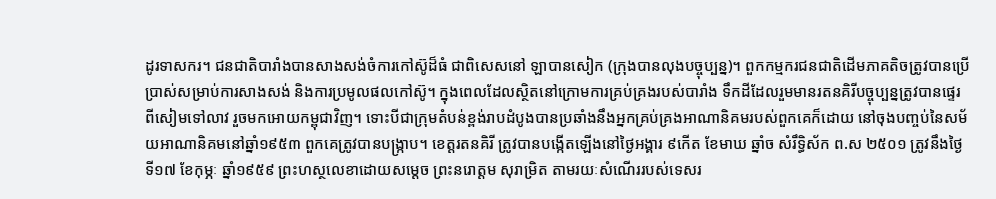ដូរទាសករ។ ជនជាតិបារាំងបានសាងសង់ចំការកៅស៊ូដ៏ធំ ជាពិសេសនៅ ឡាបានសៀក (ក្រុងបានលុងបច្ចុប្បន្ន)។ ពួកកម្មករជនជាតិដើមភាគតិចត្រូវបានប្រើប្រាស់សម្រាប់ការសាងសង់ និងការប្រមូលផលកៅស៊ូ។ ក្នុងពេលដែលស្ថិតនៅក្រោមការគ្រប់គ្រងរបស់បារាំង ទឹកដីដែលរួមមានរតនគិរីបច្ចុប្បន្នត្រូវបានផ្ទេរពីសៀមទៅលាវ រួចមកអោយកម្ពុជាវិញ។ ទោះបីជាក្រុមតំបន់ខ្ពង់រាបដំបូងបានប្រឆាំងនឹងអ្នកគ្រប់គ្រងអាណានិគមរបស់ពួកគេក៏ដោយ នៅចុងបញ្ចប់នៃសម័យអាណានិគមនៅឆ្នាំ១៩៥៣ ពួកគេត្រូវបានបង្ក្រាប។ ខេត្តរតនគិរី ត្រូវបានបង្កើតឡើងនៅថ្ងៃអង្គារ ៩កើត ខែមាឃ ឆ្នាំច សំរឹទ្ធិស័ក ព.ស ២៥០១ ត្រូវនឹងថ្ងៃទី១៧ ខែកុម្ភៈ ឆ្នាំ១៩៥៩ ព្រះហស្ថលេខាដោយសម្តេច ព្រះនរោត្តម សុរាម្រិត តាមរយៈសំណើររបស់ទេសរ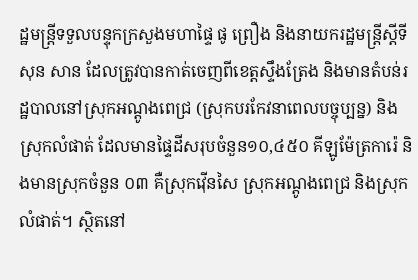ដ្ឋមន្ត្រីទទួលបន្ទុកក្រសួងមហាផ្ទៃ ផូ ព្រឿង និងនាយករដ្ឋមន្ត្រីស្តីទី សុន សាន ដែលត្រូវបានកាត់ចេញពីខេត្តស្ទឹងត្រែង និងមានតំបន់រដ្ឋបាលនៅស្រុកអណ្តូងពេជ្រ (ស្រុកបរកែវនាពេលបច្ចុប្បន្ន) និងស្រុកលំផាត់ ដែលមានផ្ទៃដីសរុបចំនួន១០,៤៥០ គីឡូម៉ែត្រការ៉េ និងមានស្រុកចំនួន ០៣ គឺស្រុកវ៉ើនសៃ ស្រុកអណ្តូងពេជ្រ និងស្រុកលំផាត់។ ស្ថិតនៅ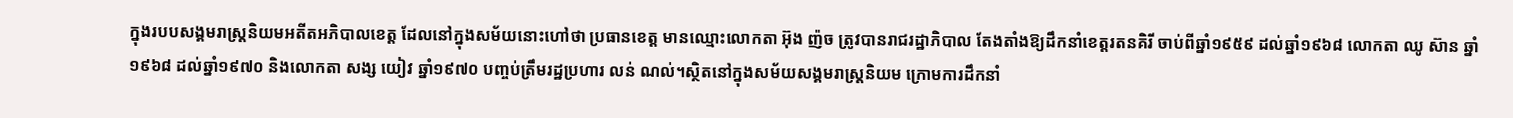ក្នុងរបបសង្គមរាស្ត្រនិយមអតីតអភិបាលខេត្ត ដែលនៅក្នុងសម័យនោះហៅថា ប្រធានខេត្ត មានឈ្មោះលោកតា អ៊ុង ញ៉ច ត្រូវបានរាជរដ្ឋាភិបាល តែងតាំងឱ្យដឹកនាំខេត្តរតនគិរី ចាប់ពីឆ្នាំ១៩៥៩ ដល់ឆ្នាំ១៩៦៨ លោកតា ឈូ ស៊ាន ឆ្នាំ១៩៦៨ ដល់ឆ្នាំ១៩៧០ និងលោកតា សង្ស យៀវ ឆ្នាំ១៩៧០ បញ្ចប់ត្រឹមរដ្ឋប្រហារ លន់ ណល់។ស្ថិតនៅក្នុងសម័យសង្គមរាស្ត្រនិយម ក្រោមការដឹកនាំ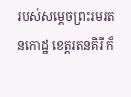របស់សម្តេចព្រះរមរតនកោដ្ឋ ខេត្តរតនគិរី ក៏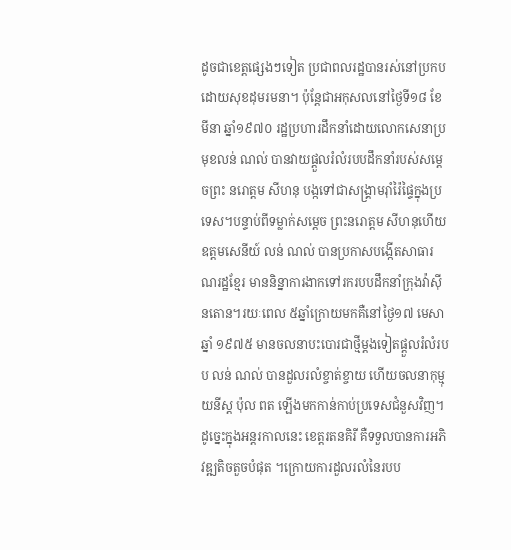ដូចជាខេត្តផ្សេងៗទៀត ប្រជាពលរដ្ឋបានរស់នៅប្រកបដោយសុខដុមរមនា។ ប៉ុន្តែជាអកុសលនៅថ្ងៃទី១៨ ខែមីនា ឆ្នាំ១៩៧០ រដ្ឋប្រហារដឹកនាំដោយលោកសេនាប្រមុខលន់ ណល់ បានវាយផ្តួលរំលំរបបដឹកនាំរបស់សម្តេចព្រះ នរោត្តម សីហនុ បង្កទៅជាសង្គ្រាមរ៉ាំរ៉ៃផ្ទៃក្នុងប្រទេស។បន្ទាប់ពីទម្លាក់សម្តេច ព្រះនរោត្តម សីហនុហើយ ឧត្តមសេនីយ៍ លន់ ណល់ បានប្រកាសបង្កើតសាធារណរដ្ឋខ្មែរ មាននិន្នាការងាកទៅរករបបដឹកនាំក្រុងវ៉ាស៊ីនតោន។រយៈពេល ៥ឆ្នាំក្រោយមកគឺនៅថ្ងៃ១៧ មេសា ឆ្នាំ ១៩៧៥ មានចលនាបះបោរជាថ្មីម្តងទៀតផ្តួលរំលំរបប លន់ ណល់ បានដួលរលំខ្ចាត់ខ្ចាយ ហើយចលនាកុម្មុយនីស្ត ប៉ុល ពត ឡើងមកកាន់កាប់ប្រទេសជំនួសវិញ។
ដូច្នេះក្នុងអន្តរកាលនេះ ខេត្តរតនគិរី គឺទទួលបានការអភិវឌ្ឍតិចតួចបំផុត ។ក្រោយការដួលរលំនៃរបប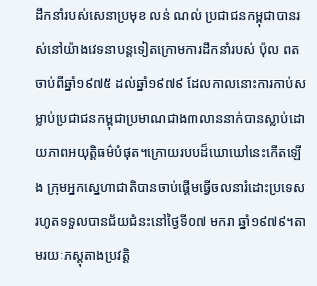ដឹកនាំរបស់សេនាប្រមុខ លន់ ណល់ ប្រជាជនកម្ពុជាបានរស់នៅយ៉ាងវេទនាបន្តទៀតក្រោមការដឹកនាំរបស់ ប៉ុល ពត ចាប់ពីឆ្នាំ១៩៧៥ ដល់ឆ្នាំ១៩៧៩ ដែលកាលនោះការកាប់សម្លាប់ប្រជាជនកម្ពុជាប្រមាណជាង៣លាននាក់បានស្លាប់ដោយភាពអយុត្តិធម៌បំផុត។ក្រោយរបបដ៏ឃោឃៅនេះកើតឡើង ក្រុមអ្នកស្នេហាជាតិបានចាប់ផ្តើមធ្វើចលនារំដោះប្រទេស រហូតទទួលបានជ័យជំនះនៅថ្ងៃទី០៧ មករា ឆ្នាំ១៩៧៩។តាមរយៈភស្តុតាងប្រវត្តិ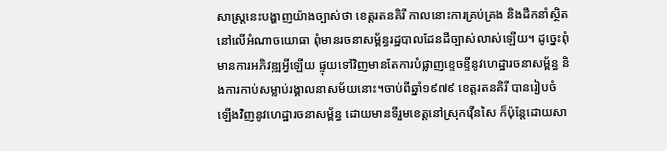សាស្ត្រនេះបង្ហាញយ៉ាងច្បាស់ថា ខេត្តរតនគិរី កាលនោះការគ្រប់គ្រង និងដឹកនាំស្ថិតនៅលើអំណាចយោធា ពុំមានរចនាសម្ព័ន្ធរដ្ឋបាលដែនដីច្បាស់លាស់ឡើយ។ ដូច្នេះពុំមានការអភិវឌ្ឍអ្វីឡើយ ផ្ទុយទៅវិញមានតែការបំផ្លាញខ្ទេចខ្ទីនូវហេដ្ឋារចនាសម្ព័ន្ធ និងការកាប់សម្លាប់រង្គាលនាសម័យនោះ។ចាប់ពីឆ្នាំ១៩៧៩ ខេត្តរតនគិរី បានរៀបចំឡើងវិញនូវហេដ្ឋារចនាសម្ព័ន្ធ ដោយមានទីរួមខេត្តនៅស្រុកវ៉ើនសៃ ក៏ប៉ុន្តែដោយសា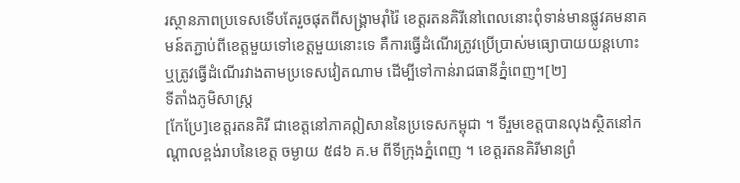រស្ថានភាពប្រទេសទើបតែរួចផុតពីសង្គ្រាមរ៉ាំរ៉ៃ ខេត្តរតនគិរីនៅពេលនោះពុំទាន់មានផ្លូវគមនាគមន៍តភ្ជាប់ពីខេត្តមួយទៅខេត្តមួយនោះទេ គឺការធ្វើដំណើរត្រូវប្រើប្រាស់មធ្យោបាយយន្តហោះ ឬត្រូវធ្វើដំណើរវាងតាមប្រទេសវៀតណាម ដើម្បីទៅកាន់រាជធានីភ្នំពេញ។[២]
ទីតាំងភូមិសាស្រ្ត
[កែប្រែ]ខេត្តរតនគិរី ជាខេត្តនៅភាគឦសាននៃប្រទេសកម្ពុជា ។ ទីរួមខេត្តបានលុងស្ថិតនៅកណ្តាលខ្ពង់រាបនៃខេត្ត ចម្ងាយ ៥៨៦ គ.ម ពីទីក្រុងភ្នំពេញ ។ ខេត្តរតនគិរីមានព្រំ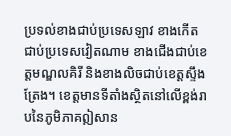ប្រទល់ខាងជាប់ប្រទេសឡាវ ខាងកើតជាប់ប្រទេសវៀតណាម ខាងជើងជាប់ខេត្តមណ្ឌលគិរី និងខាងលិចជាប់ខេត្តស្ទឹងត្រែង។ ខេត្តមានទីតាំងស្ថិតនៅលើខ្ពង់រាបនៃភូមិភាគឦសាន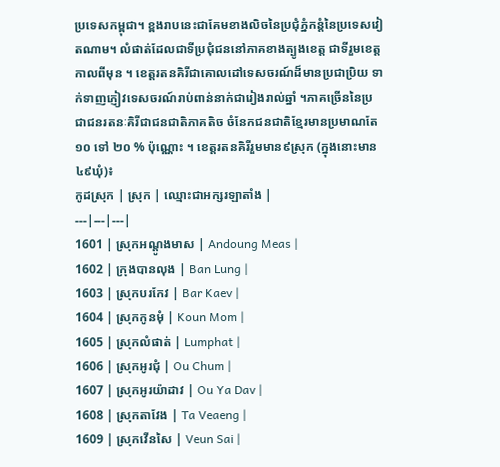ប្រទេសកម្ពុជា។ ខ្ពងរាបនេះជាគែមខាងលិចនៃប្រជុំភ្នំកន្តំនៃប្រទេសវៀតណាម។ លំផាត់ដែលជាទីប្រជុំជននៅភាគខាងត្បូងខេត្ត ជាទីរួមខេត្តកាលពីមុន ។ ខេត្តរតនគិរីជាគោលដៅទេសចរណ៍ដ៏មានប្រជាប្រិយ ទាក់ទាញភ្ញៀវទេសចរណ៍រាប់ពាន់នាក់ជារៀងរាល់ឆ្នាំ ។ភាគច្រើននៃប្រជាជនរតនៈគិរីជាជនជាតិភាគតិច ចំនែកជនជាតិខ្មែរមានប្រមាណតែ ១០ ទៅ ២០ % ប៉ុណ្ណោះ ។ ខេត្តរតនគិរីរួមមាន៩ស្រុក (ក្នុងនោះមាន៤៩ឃុំ)៖
កូដស្រុក | ស្រុក | ឈ្មោះជាអក្សរឡាតាំង |
---|---|---|
1601 | ស្រុកអណ្តូងមាស | Andoung Meas |
1602 | ក្រុងបានលុង | Ban Lung |
1603 | ស្រុកបរកែវ | Bar Kaev |
1604 | ស្រុកកូនមុំ | Koun Mom |
1605 | ស្រុកលំផាត់ | Lumphat |
1606 | ស្រុកអូរជុំ | Ou Chum |
1607 | ស្រុកអូរយ៉ាដាវ | Ou Ya Dav |
1608 | ស្រុកតាវែង | Ta Veaeng |
1609 | ស្រុកវើនសៃ | Veun Sai |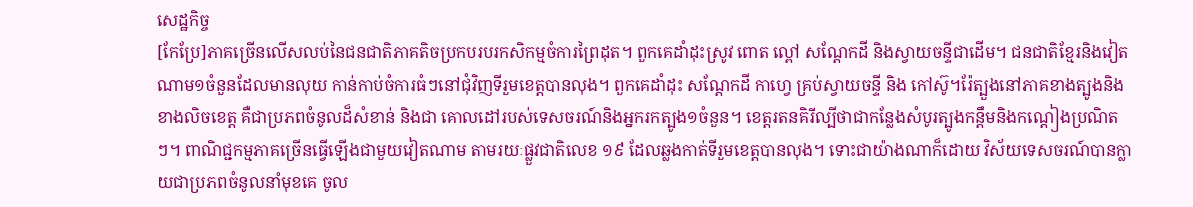សេដ្ឋកិច្ច
[កែប្រែ]ភាគច្រើនលើសលប់នៃជនជាតិភាគតិចប្រកបរបរកសិកម្មចំការព្រៃដុត។ ពួកគេដាំដុះស្រូវ ពោត ល្ពៅ សណ្តែកដី និងស្វាយចន្ទីជាដើម។ ជនជាតិខ្មែរនិងវៀតណាម១ចំនួនដែលមានលុយ កាន់កាប់ចំការធំៗនៅជុំវិញទីរួមខេត្តបានលុង។ ពួកគេដាំដុះ សណ្តែកដី កាហ្វេ គ្រប់ស្វាយចន្ទី និង កៅស៊ូ។រ៉ែត្បួងនៅភាគខាងត្បូងនិងខាងលិចខេត្ត គឺជាប្រភពចំនូលដ៏សំខាន់ និងជា គោលដៅរបស់ទេសចរណ៍និងអ្នករកត្បូង១ចំនួន។ ខេត្តរតនគិរីល្បីថាជាកន្លែងសំបូរត្បូងកន្តឹមនិងកណ្ដៀងប្រណិតៗ។ ពាណិជ្ជកម្មភាគច្រើនធ្វើឡើងជាមួយវៀតណាម តាមរយៈផ្លួវជាតិលេខ ១៩ ដែលឆ្លងកាត់ទីរួមខេត្តបានលុង។ ទោះជាយ៉ាងណាក៏ដោយ វិស័យទេសចរណ៍បានក្លាយជាប្រភពចំនូលនាំមុខគេ ចូល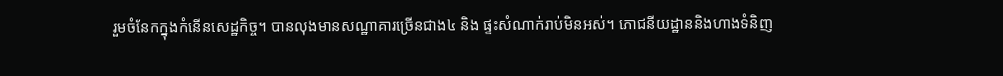រួមចំនែកក្នុងកំនើនសេដ្ឋកិច្ច។ បានលុងមានសណ្ឋាគារច្រើនជាង៤ និង ផ្ទះសំណាក់រាប់មិនអស់។ ភោជនីយដ្ឋាននិងហាងទំនិញ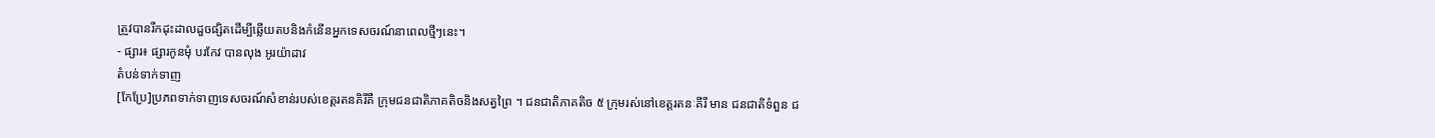ត្រួវបានរីកដុះដាលដួចផ្សិតដើម្បីឆ្លើយតបនិងកំនើនអ្នកទេសចរណ៍នាពេលថ្មីៗនេះ។
- ផ្សារ៖ ផ្សារកូនមុំ បរកែវ បានលុង អូរយ៉ាដាវ
តំបន់ទាក់ទាញ
[កែប្រែ]ប្រភពទាក់ទាញទេសចរណ៍សំខាន់របស់ខេត្តរតនគិរីគឺ ក្រុមជនជាតិភាគតិចនិងសត្វព្រៃ ។ ជនជាតិភាគតិច ៥ ក្រុមរស់នៅខេត្តរតនៈគីរី មាន ជនជាតិទំពួន ជ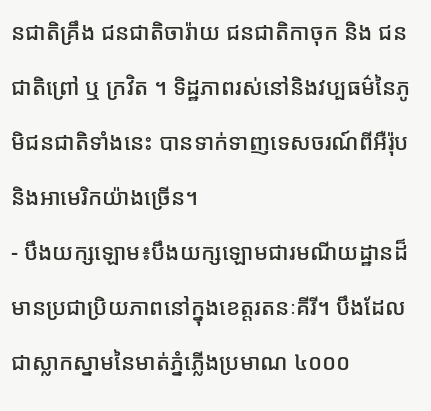នជាតិគ្រឹង ជនជាតិចារ៉ាយ ជនជាតិកាចុក និង ជនជាតិព្រៅ ឬ ក្រវិត ។ ទិដ្ឋភាពរស់នៅនិងវប្បធម៌នៃភូមិជនជាតិទាំងនេះ បានទាក់ទាញទេសចរណ៍ពីអឺរ៉ុប និងអាមេរិកយ៉ាងច្រើន។
- បឹងយក្សឡោម៖បឹងយក្សឡោមជារមណីយដ្ឋានដ៏មានប្រជាប្រិយភាពនៅក្នុងខេត្តរតនៈគីរី។ បឹងដែលជាស្លាកស្នាមនៃមាត់ភ្នំភ្លើងប្រមាណ ៤០០០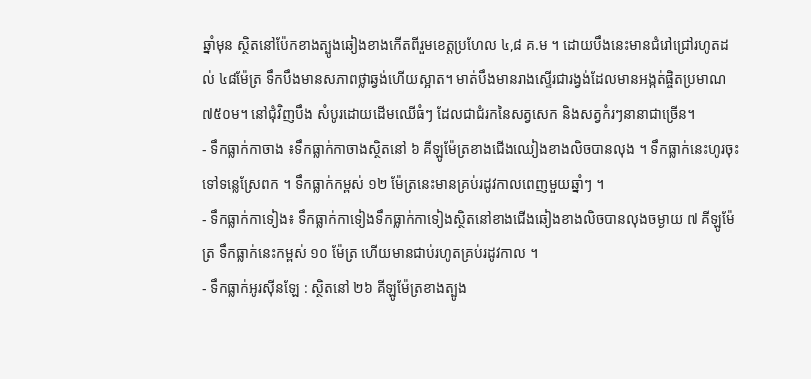ឆ្នាំមុន ស្ថិតនៅប៉ែកខាងត្បូងឆៀងខាងកើតពីរួមខេត្តប្រហែល ៤,៨ គ.ម ។ ដោយបឹងនេះមានជំរៅជ្រៅរហូតដល់ ៤៨ម៉ែត្រ ទឹកបឹងមានសភាពថ្លាឆ្វង់ហើយស្អាត។ មាត់បឹងមានរាងស្ទើរជារង្វង់ដែលមានអង្កត់ផ្ចិតប្រមាណ ៧៥០ម។ នៅជុំវិញបឹង សំបូរដោយដើមឈើធំៗ ដែលជាជំរកនៃសត្វសេក និងសត្វកំរៗនានាជាច្រើន។
- ទឹកធ្លាក់កាចាង ៖ទឹកធ្លាក់កាចាងស្ថិតនៅ ៦ គីឡូម៉ែត្រខាងជើងឈៀងខាងលិចបានលុង ។ ទឹកធ្លាក់នេះហូរចុះទៅទន្លេស្រែពក ។ ទឹកធ្លាក់កម្ពស់ ១២ ម៉ែត្រនេះមានគ្រប់រដូវកាលពេញមួយឆ្នាំៗ ។
- ទឹកធ្លាក់កាទៀង៖ ទឹកធ្លាក់កាទៀងទឹកធ្លាក់កាទៀងស្ថិតនៅខាងជើងឆៀងខាងលិចបានលុងចម្ងាយ ៧ គីឡូម៉ែត្រ ទឹកធ្លាក់នេះកម្ពស់ ១០ ម៉ែត្រ ហើយមានជាប់រហូតគ្រប់រដូវកាល ។
- ទឹកធ្លាក់អូរស៊ីនឡែ : ស្ថិតនៅ ២៦ គីឡូម៉ែត្រខាងត្បូង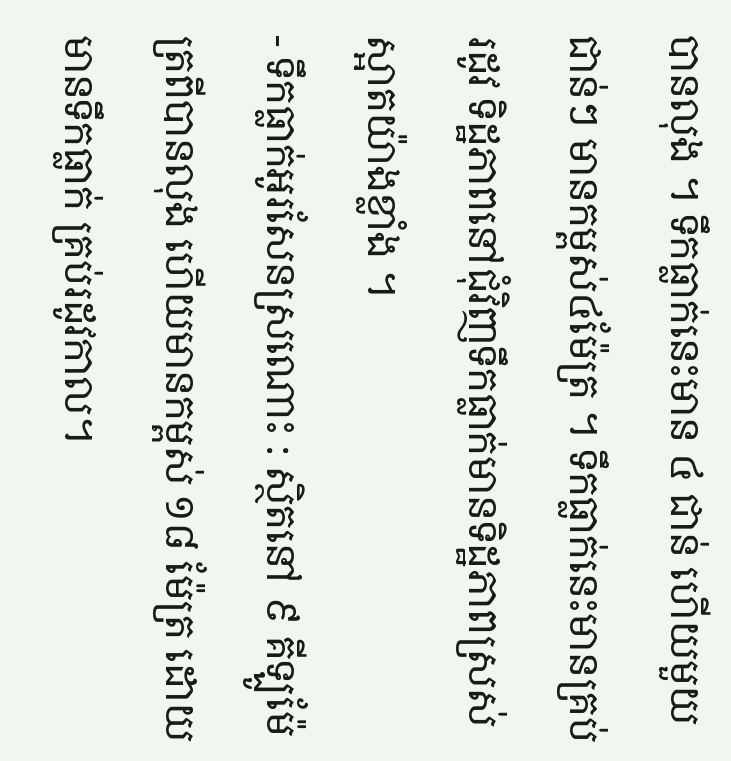បានលុង ។ ទឹកធ្លាក់នេះមាន ៤ ជាន់ ហើយមួយជាន់ៗ មានកម្ពស់៤ម៉ែត្រ ។ ទឹកធ្លាក់នេះមានគ្រប់រដូវ ទិដ្ឋភាពនៅជុំវិញទឹកធ្លាក់មានទិដ្ឋភាពស្រស់ស្អាតយ៉ាងខ្លាំង ។
- ទឹកធ្លាក់អូរសែនស្រណោះ : ស្ថិតនៅ ៩ គីឡូម៉ែត្រពីបានលុង ហើយមានកម្ពស់ ១៨ ម៉ែត្រ ដោយមានទឹកធ្លាក់ គ្រប់រដូវកាល។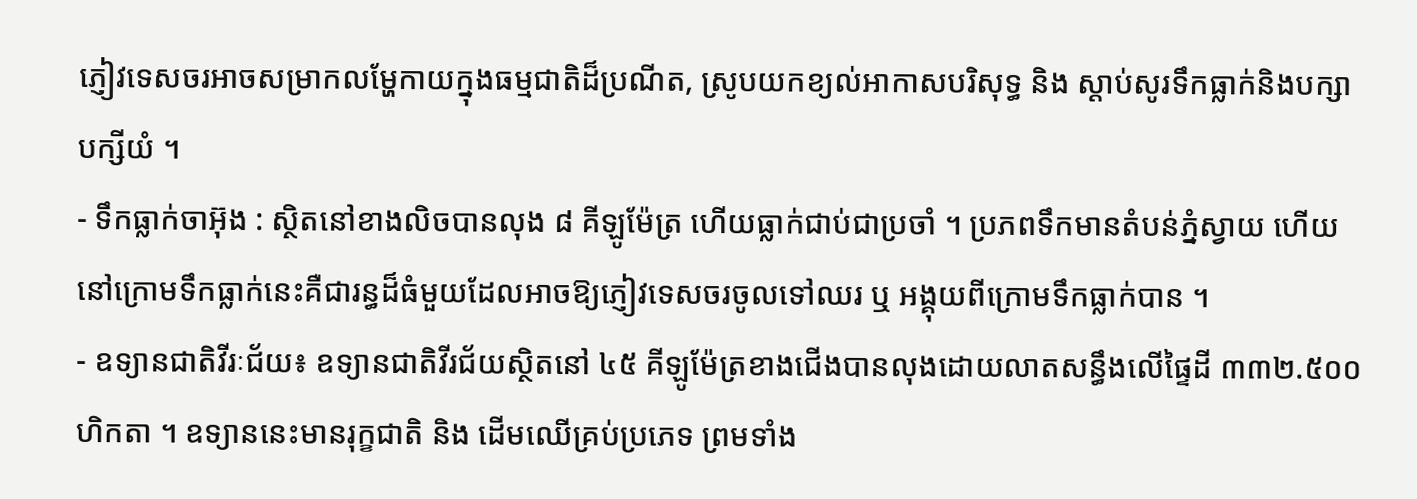ភ្ញៀវទេសចរអាចសម្រាកលម្ហែកាយក្នុងធម្មជាតិដ៏ប្រណីត, ស្រូបយកខ្យល់អាកាសបរិសុទ្ធ និង ស្តាប់សូរទឹកធ្លាក់និងបក្សាបក្សីយំ ។
- ទឹកធ្លាក់ចាអ៊ុង : ស្ថិតនៅខាងលិចបានលុង ៨ គីឡូម៉ែត្រ ហើយធ្លាក់ជាប់ជាប្រចាំ ។ ប្រភពទឹកមានតំបន់ភ្នំស្វាយ ហើយនៅក្រោមទឹកធ្លាក់នេះគឺជារន្ធដ៏ធំមួយដែលអាចឱ្យភ្ញៀវទេសចរចូលទៅឈរ ឬ អង្គុយពីក្រោមទឹកធ្លាក់បាន ។
- ឧទ្យានជាតិវីរៈជ័យ៖ ឧទ្យានជាតិវីរជ័យស្ថិតនៅ ៤៥ គីឡូម៉ែត្រខាងជើងបានលុងដោយលាតសន្ធឹងលើផ្ទៃដី ៣៣២.៥០០ ហិកតា ។ ឧទ្យាននេះមានរុក្ខជាតិ និង ដើមឈើគ្រប់ប្រភេទ ព្រមទាំង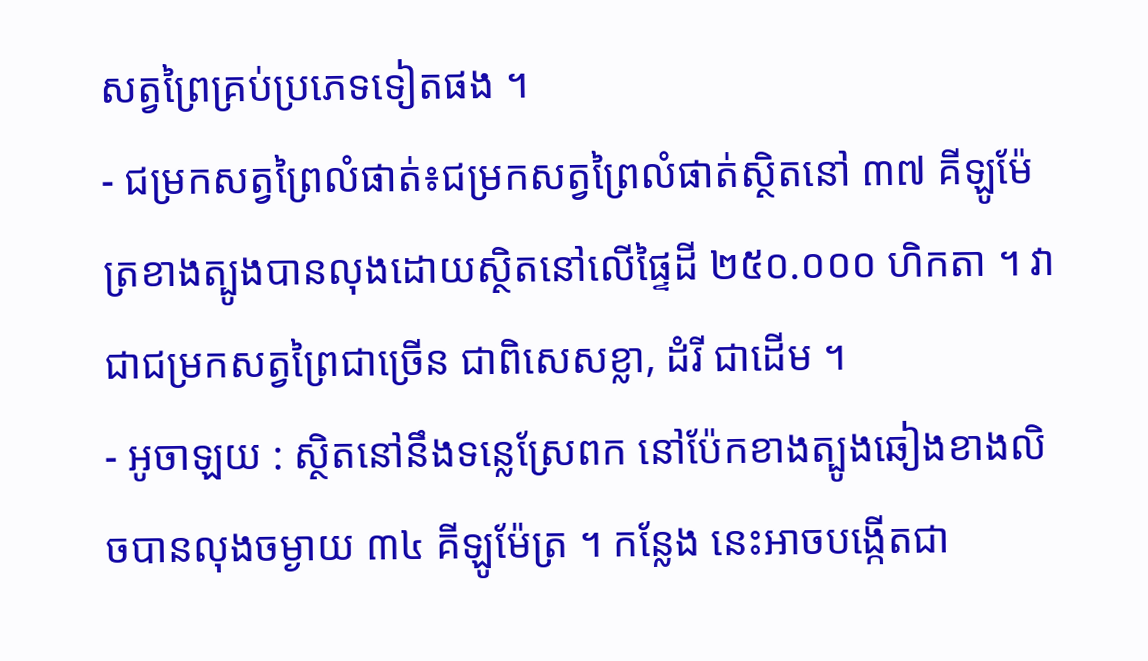សត្វព្រៃគ្រប់ប្រភេទទៀតផង ។
- ជម្រកសត្វព្រៃលំផាត់៖ជម្រកសត្វព្រៃលំផាត់ស្ថិតនៅ ៣៧ គីឡូម៉ែត្រខាងត្បូងបានលុងដោយស្ថិតនៅលើផ្ទៃដី ២៥០.០០០ ហិកតា ។ វាជាជម្រកសត្វព្រៃជាច្រើន ជាពិសេសខ្លា, ដំរី ជាដើម ។
- អូចាឡយ : ស្ថិតនៅនឹងទន្លេស្រែពក នៅប៉ែកខាងត្បូងឆៀងខាងលិចបានលុងចម្ងាយ ៣៤ គីឡូម៉ែត្រ ។ កន្លែង នេះអាចបង្កើតជា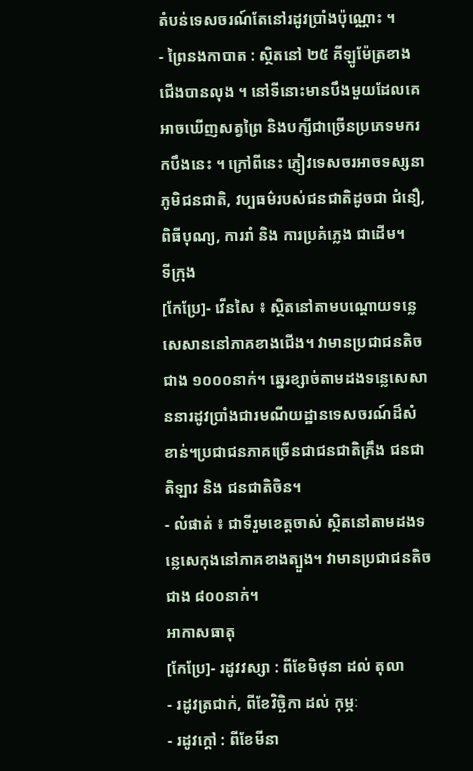តំបន់ទេសចរណ៍តែនៅរដូវប្រាំងប៉ុណ្ណោះ ។
- ព្រៃនងកាបាត : ស្ថិតនៅ ២៥ គីឡូម៉ែត្រខាងជើងបានលុង ។ នៅទីនោះមានបឹងមួយដែលគេអាចឃើញសត្វព្រៃ និងបក្សីជាច្រើនប្រភេទមករកបឹងនេះ ។ ក្រៅពីនេះ ភ្ញៀវទេសចរអាចទស្សនាភូមិជនជាតិ, វប្បធម៌របស់ជនជាតិដូចជា ជំនឿ, ពិធីបុណ្យ, ការរាំ និង ការប្រគំភ្លេង ជាដើម។
ទីក្រុង
[កែប្រែ]- វើនសៃ ៖ ស្ថិតនៅតាមបណ្តោយទន្លេសេសាននៅភាគខាងជើង។ វាមានប្រជាជនតិចជាង ១០០០នាក់។ ឆ្នេរខ្សាច់តាមដងទន្លេសេសាននារដូវប្រាំងជារមណីយដ្ឋានទេសចរណ៍ដ៏សំខាន់។ប្រជាជនភាគច្រើនជាជនជាតិគ្រឹង ជនជាតិឡាវ និង ជនជាតិចិន។
- លំផាត់ ៖ ជាទីរួមខេត្តចាស់ ស្ថិតនៅតាមដងទន្លេសេកុងនៅភាគខាងត្បួង។ វាមានប្រជាជនតិចជាង ៨០០នាក់។
អាកាសធាតុ
[កែប្រែ]- រដូវវស្សា : ពីខែមិថុនា ដល់ តុលា
- រដូវត្រជាក់, ពីខែវិច្ឆិកា ដល់ កុម្ភៈ
- រដូវក្តៅ : ពីខែមីនា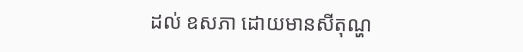ដល់ ឧសភា ដោយមានសីតុណ្ហ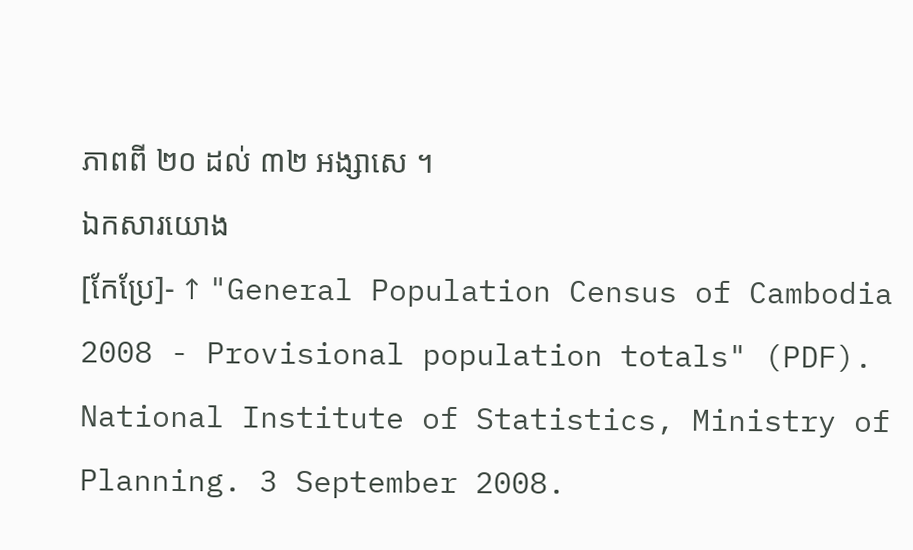ភាពពី ២០ ដល់ ៣២ អង្សាសេ ។
ឯកសារយោង
[កែប្រែ]- ↑ "General Population Census of Cambodia 2008 - Provisional population totals" (PDF). National Institute of Statistics, Ministry of Planning. 3 September 2008.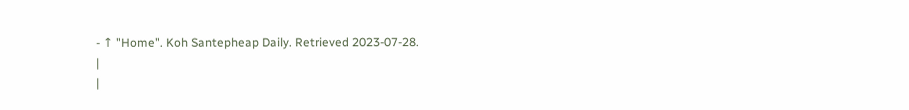- ↑ "Home". Koh Santepheap Daily. Retrieved 2023-07-28.
|
|